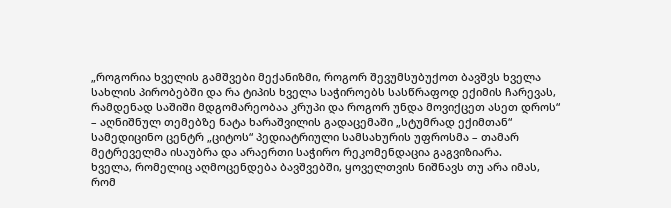„როგორია ხველის გამშვები მექანიზმი, როგორ შევუმსუბუქოთ ბავშვს ხველა სახლის პირობებში და რა ტიპის ხველა საჭიროებს სასწრაფოდ ექიმის ჩარევას, რამდენად საშიში მდგომარეობაა კრუპი და როგორ უნდა მოვიქცეთ ასეთ დროს“ – აღნიშნულ თემებზე ნატა ხარაშვილის გადაცემაში „სტუმრად ექიმთან“ სამედიცინო ცენტრ „ციტოს“ პედიატრიული სამსახურის უფროსმა – თამარ მეტრეველმა ისაუბრა და არაერთი საჭირო რეკომენდაცია გაგვიზიარა.
ხველა, რომელიც აღმოცენდება ბავშვებში, ყოველთვის ნიშნავს თუ არა იმას, რომ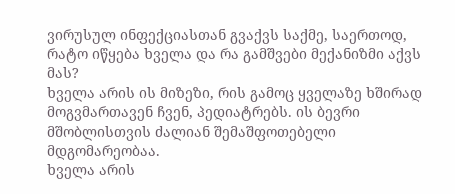ვირუსულ ინფექციასთან გვაქვს საქმე, საერთოდ, რატო იწყება ხველა და რა გამშვები მექანიზმი აქვს მას?
ხველა არის ის მიზეზი, რის გამოც ყველაზე ხშირად მოგვმართავენ ჩვენ, პედიატრებს. ის ბევრი მშობლისთვის ძალიან შემაშფოთებელი მდგომარეობაა.
ხველა არის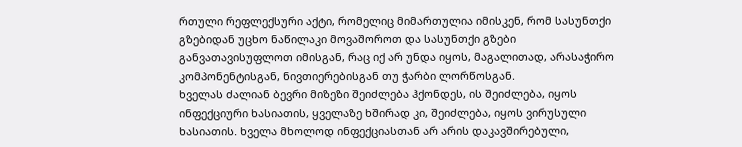რთული რეფლექსური აქტი, რომელიც მიმართულია იმისკენ, რომ სასუნთქი გზებიდან უცხო ნაწილაკი მოვაშოროთ და სასუნთქი გზები განვათავისუფლოთ იმისგან, რაც იქ არ უნდა იყოს, მაგალითად, არასაჭირო კომპონენტისგან, ნივთიერებისგან თუ ჭარბი ლორწოსგან.
ხველას ძალიან ბევრი მიზეზი შეიძლება ჰქონდეს, ის შეიძლება, იყოს ინფექციური ხასიათის, ყველაზე ხშირად კი, შეიძლება, იყოს ვირუსული ხასიათის. ხველა მხოლოდ ინფექციასთან არ არის დაკავშირებული,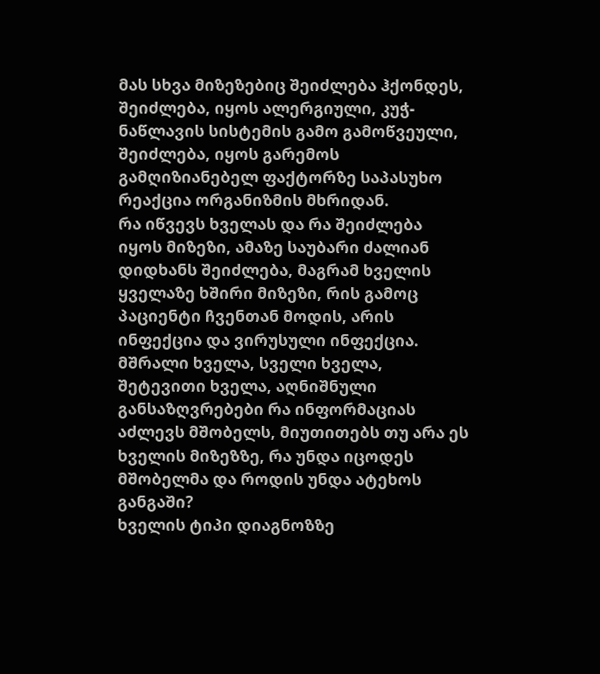მას სხვა მიზეზებიც შეიძლება ჰქონდეს, შეიძლება, იყოს ალერგიული, კუჭ-ნაწლავის სისტემის გამო გამოწვეული, შეიძლება, იყოს გარემოს გამღიზიანებელ ფაქტორზე საპასუხო რეაქცია ორგანიზმის მხრიდან.
რა იწვევს ხველას და რა შეიძლება იყოს მიზეზი, ამაზე საუბარი ძალიან დიდხანს შეიძლება, მაგრამ ხველის ყველაზე ხშირი მიზეზი, რის გამოც პაციენტი ჩვენთან მოდის, არის ინფექცია და ვირუსული ინფექცია.
მშრალი ხველა, სველი ხველა, შეტევითი ხველა, აღნიშნული განსაზღვრებები რა ინფორმაციას აძლევს მშობელს, მიუთითებს თუ არა ეს ხველის მიზეზზე, რა უნდა იცოდეს მშობელმა და როდის უნდა ატეხოს განგაში?
ხველის ტიპი დიაგნოზზე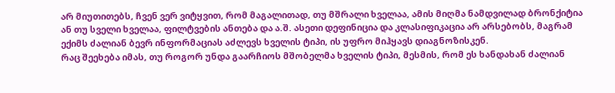არ მიუთითებს, ჩვენ ვერ ვიტყვით, რომ მაგალითად, თუ მშრალი ხველაა, ამის მიღმა ნამდვილად ბრონქიტია ან თუ სველი ხველაა, ფილტვების ანთება და ა.შ. ასეთი დეფინიცია და კლასიფიკაცია არ არსებობს, მაგრამ ექიმს ძალიან ბევრ ინფორმაციას აძლევს ხველის ტიპი, ის უფრო მიჰყავს დიაგნოზისკენ.
რაც შეეხება იმას, თუ როგორ უნდა გაარჩიოს მშობელმა ხველის ტიპი, მესმის, რომ ეს ხანდახან ძალიან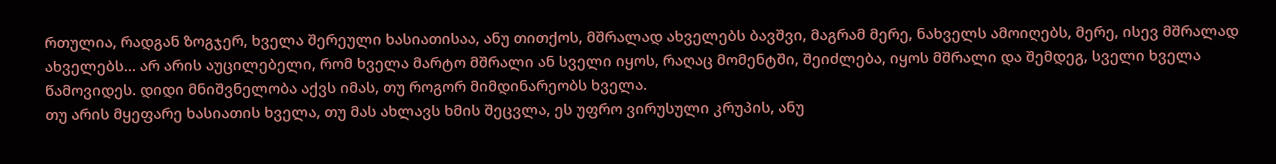რთულია, რადგან ზოგჯერ, ხველა შერეული ხასიათისაა, ანუ თითქოს, მშრალად ახველებს ბავშვი, მაგრამ მერე, ნახველს ამოიღებს, მერე, ისევ მშრალად ახველებს… არ არის აუცილებელი, რომ ხველა მარტო მშრალი ან სველი იყოს, რაღაც მომენტში, შეიძლება, იყოს მშრალი და შემდეგ, სველი ხველა წამოვიდეს. დიდი მნიშვნელობა აქვს იმას, თუ როგორ მიმდინარეობს ხველა.
თუ არის მყეფარე ხასიათის ხველა, თუ მას ახლავს ხმის შეცვლა, ეს უფრო ვირუსული კრუპის, ანუ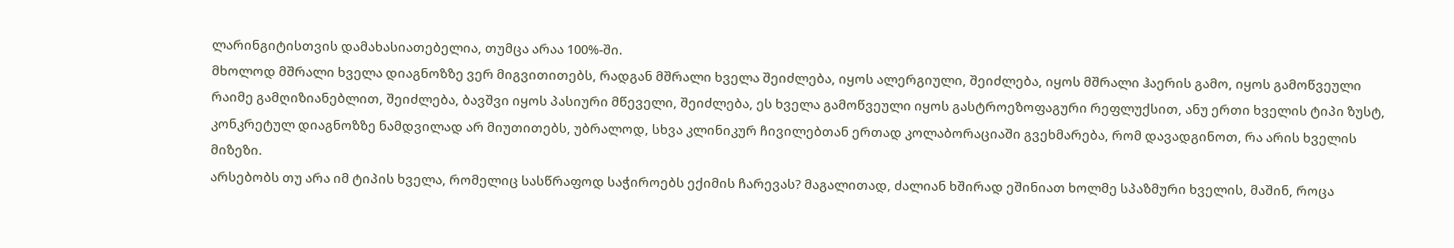ლარინგიტისთვის დამახასიათებელია, თუმცა არაა 100%-ში.
მხოლოდ მშრალი ხველა დიაგნოზზე ვერ მიგვითითებს, რადგან მშრალი ხველა შეიძლება, იყოს ალერგიული, შეიძლება, იყოს მშრალი ჰაერის გამო, იყოს გამოწვეული რაიმე გამღიზიანებლით, შეიძლება, ბავშვი იყოს პასიური მწეველი, შეიძლება, ეს ხველა გამოწვეული იყოს გასტროეზოფაგური რეფლუქსით, ანუ ერთი ხველის ტიპი ზუსტ, კონკრეტულ დიაგნოზზე ნამდვილად არ მიუთითებს, უბრალოდ, სხვა კლინიკურ ჩივილებთან ერთად კოლაბორაციაში გვეხმარება, რომ დავადგინოთ, რა არის ხველის მიზეზი.
არსებობს თუ არა იმ ტიპის ხველა, რომელიც სასწრაფოდ საჭიროებს ექიმის ჩარევას? მაგალითად, ძალიან ხშირად ეშინიათ ხოლმე სპაზმური ხველის, მაშინ, როცა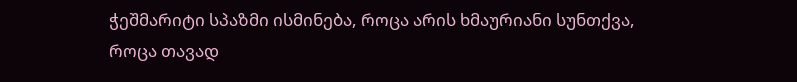ჭეშმარიტი სპაზმი ისმინება, როცა არის ხმაურიანი სუნთქვა, როცა თავად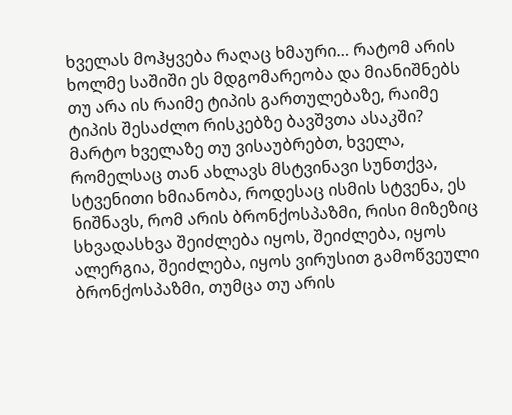ხველას მოჰყვება რაღაც ხმაური… რატომ არის ხოლმე საშიში ეს მდგომარეობა და მიანიშნებს თუ არა ის რაიმე ტიპის გართულებაზე, რაიმე ტიპის შესაძლო რისკებზე ბავშვთა ასაკში?
მარტო ხველაზე თუ ვისაუბრებთ, ხველა, რომელსაც თან ახლავს მსტვინავი სუნთქვა, სტვენითი ხმიანობა, როდესაც ისმის სტვენა, ეს ნიშნავს, რომ არის ბრონქოსპაზმი, რისი მიზეზიც სხვადასხვა შეიძლება იყოს, შეიძლება, იყოს ალერგია, შეიძლება, იყოს ვირუსით გამოწვეული ბრონქოსპაზმი, თუმცა თუ არის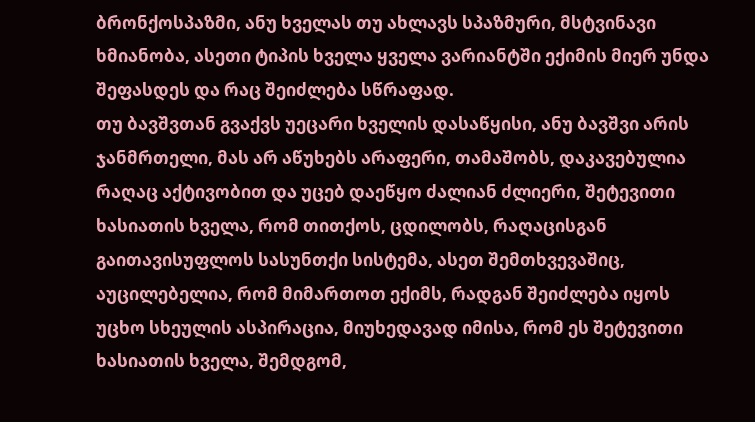ბრონქოსპაზმი, ანუ ხველას თუ ახლავს სპაზმური, მსტვინავი ხმიანობა, ასეთი ტიპის ხველა ყველა ვარიანტში ექიმის მიერ უნდა შეფასდეს და რაც შეიძლება სწრაფად.
თუ ბავშვთან გვაქვს უეცარი ხველის დასაწყისი, ანუ ბავშვი არის ჯანმრთელი, მას არ აწუხებს არაფერი, თამაშობს, დაკავებულია რაღაც აქტივობით და უცებ დაეწყო ძალიან ძლიერი, შეტევითი ხასიათის ხველა, რომ თითქოს, ცდილობს, რაღაცისგან გაითავისუფლოს სასუნთქი სისტემა, ასეთ შემთხვევაშიც, აუცილებელია, რომ მიმართოთ ექიმს, რადგან შეიძლება იყოს უცხო სხეულის ასპირაცია, მიუხედავად იმისა, რომ ეს შეტევითი ხასიათის ხველა, შემდგომ,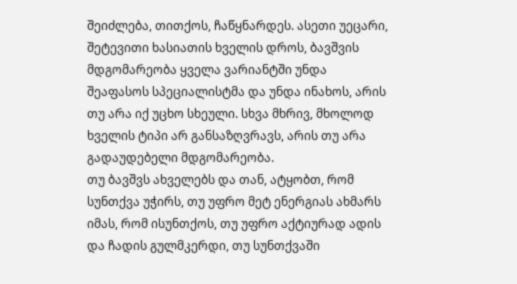შეიძლება, თითქოს, ჩაწყნარდეს. ასეთი უეცარი, შეტევითი ხასიათის ხველის დროს, ბავშვის მდგომარეობა ყველა ვარიანტში უნდა შეაფასოს სპეციალისტმა და უნდა ინახოს, არის თუ არა იქ უცხო სხეული. სხვა მხრივ, მხოლოდ ხველის ტიპი არ განსაზღვრავს, არის თუ არა გადაუდებელი მდგომარეობა.
თუ ბავშვს ახველებს და თან, ატყობთ, რომ სუნთქვა უჭირს, თუ უფრო მეტ ენერგიას ახმარს იმას, რომ ისუნთქოს, თუ უფრო აქტიურად ადის და ჩადის გულმკერდი, თუ სუნთქვაში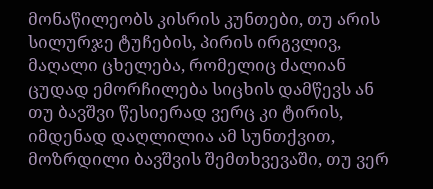მონაწილეობს კისრის კუნთები, თუ არის სილურჯე ტუჩების, პირის ირგვლივ, მაღალი ცხელება, რომელიც ძალიან ცუდად ემორჩილება სიცხის დამწევს ან თუ ბავშვი წესიერად ვერც კი ტირის, იმდენად დაღლილია ამ სუნთქვით, მოზრდილი ბავშვის შემთხვევაში, თუ ვერ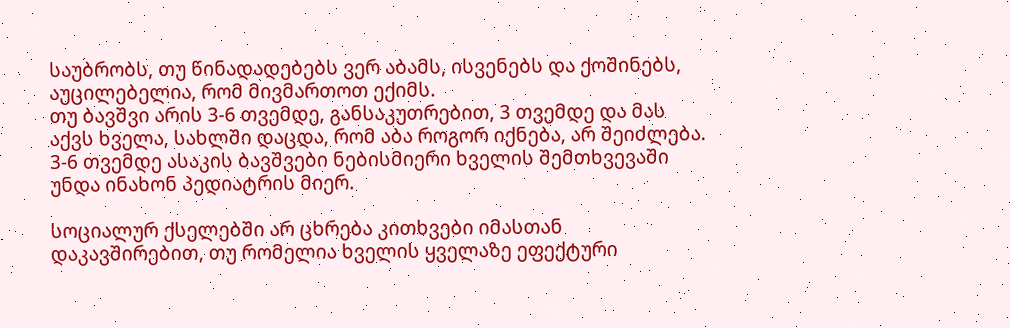საუბრობს, თუ წინადადებებს ვერ აბამს, ისვენებს და ქოშინებს, აუცილებელია, რომ მივმართოთ ექიმს.
თუ ბავშვი არის 3-6 თვემდე, განსაკუთრებით, 3 თვემდე და მას აქვს ხველა, სახლში დაცდა, რომ აბა როგორ იქნება, არ შეიძლება. 3-6 თვემდე ასაკის ბავშვები ნებისმიერი ხველის შემთხვევაში უნდა ინახონ პედიატრის მიერ.

სოციალურ ქსელებში არ ცხრება კითხვები იმასთან დაკავშირებით, თუ რომელია ხველის ყველაზე ეფექტური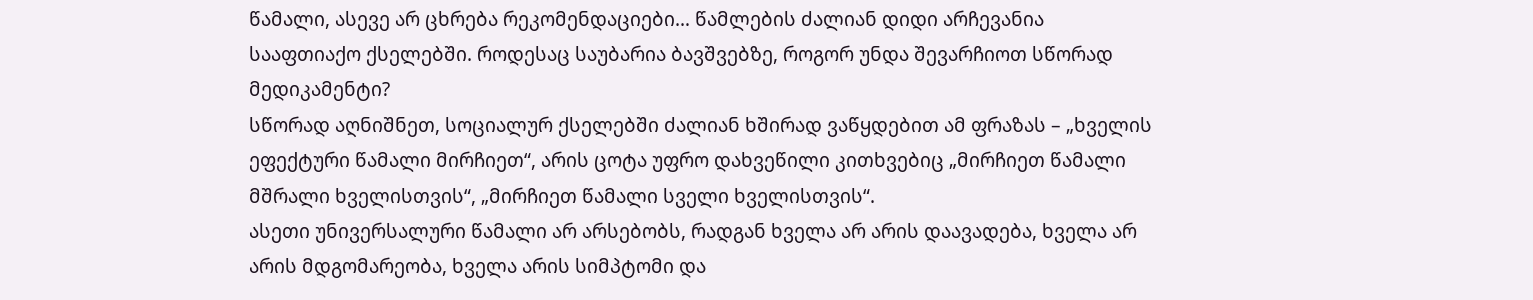წამალი, ასევე არ ცხრება რეკომენდაციები… წამლების ძალიან დიდი არჩევანია სააფთიაქო ქსელებში. როდესაც საუბარია ბავშვებზე, როგორ უნდა შევარჩიოთ სწორად მედიკამენტი?
სწორად აღნიშნეთ, სოციალურ ქსელებში ძალიან ხშირად ვაწყდებით ამ ფრაზას – „ხველის ეფექტური წამალი მირჩიეთ“, არის ცოტა უფრო დახვეწილი კითხვებიც „მირჩიეთ წამალი მშრალი ხველისთვის“, „მირჩიეთ წამალი სველი ხველისთვის“.
ასეთი უნივერსალური წამალი არ არსებობს, რადგან ხველა არ არის დაავადება, ხველა არ არის მდგომარეობა, ხველა არის სიმპტომი და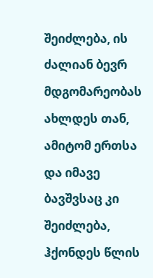შეიძლება, ის ძალიან ბევრ მდგომარეობას ახლდეს თან, ამიტომ ერთსა და იმავე ბავშვსაც კი შეიძლება, ჰქონდეს წლის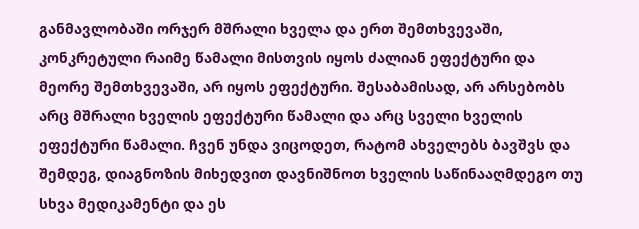განმავლობაში ორჯერ მშრალი ხველა და ერთ შემთხვევაში, კონკრეტული რაიმე წამალი მისთვის იყოს ძალიან ეფექტური და მეორე შემთხვევაში, არ იყოს ეფექტური. შესაბამისად, არ არსებობს არც მშრალი ხველის ეფექტური წამალი და არც სველი ხველის ეფექტური წამალი. ჩვენ უნდა ვიცოდეთ, რატომ ახველებს ბავშვს და შემდეგ, დიაგნოზის მიხედვით დავნიშნოთ ხველის საწინააღმდეგო თუ სხვა მედიკამენტი და ეს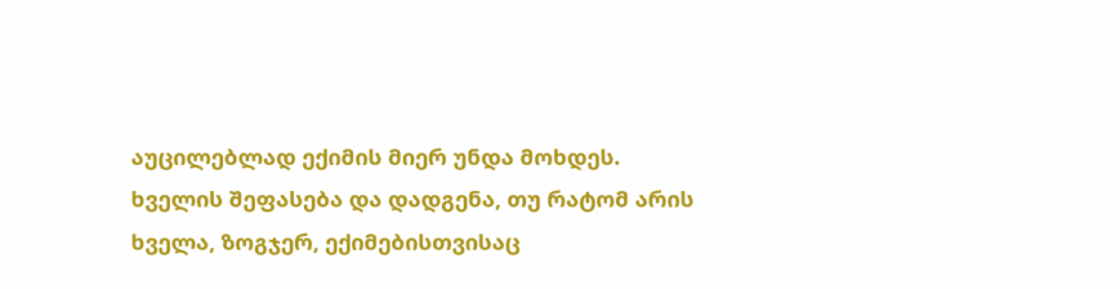აუცილებლად ექიმის მიერ უნდა მოხდეს.
ხველის შეფასება და დადგენა, თუ რატომ არის ხველა, ზოგჯერ, ექიმებისთვისაც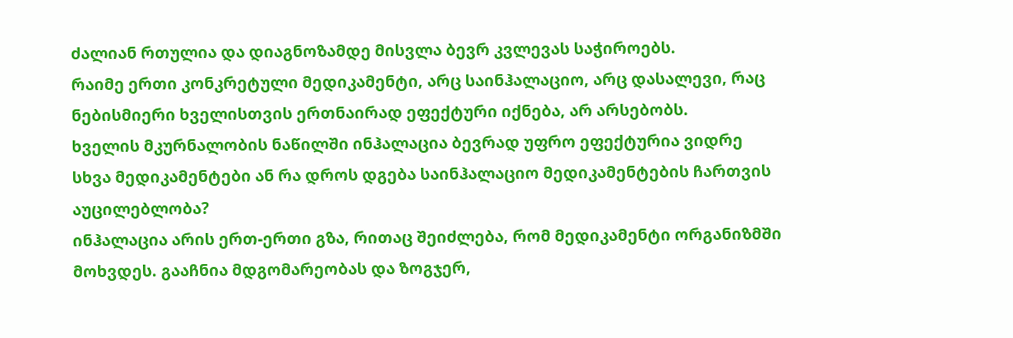ძალიან რთულია და დიაგნოზამდე მისვლა ბევრ კვლევას საჭიროებს.
რაიმე ერთი კონკრეტული მედიკამენტი, არც საინჰალაციო, არც დასალევი, რაც ნებისმიერი ხველისთვის ერთნაირად ეფექტური იქნება, არ არსებობს.
ხველის მკურნალობის ნაწილში ინჰალაცია ბევრად უფრო ეფექტურია ვიდრე სხვა მედიკამენტები ან რა დროს დგება საინჰალაციო მედიკამენტების ჩართვის აუცილებლობა?
ინჰალაცია არის ერთ-ერთი გზა, რითაც შეიძლება, რომ მედიკამენტი ორგანიზმში მოხვდეს. გააჩნია მდგომარეობას და ზოგჯერ,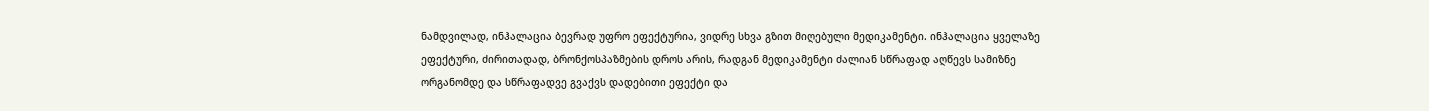ნამდვილად, ინჰალაცია ბევრად უფრო ეფექტურია, ვიდრე სხვა გზით მიღებული მედიკამენტი. ინჰალაცია ყველაზე ეფექტური, ძირითადად, ბრონქოსპაზმების დროს არის, რადგან მედიკამენტი ძალიან სწრაფად აღწევს სამიზნე ორგანომდე და სწრაფადვე გვაქვს დადებითი ეფექტი და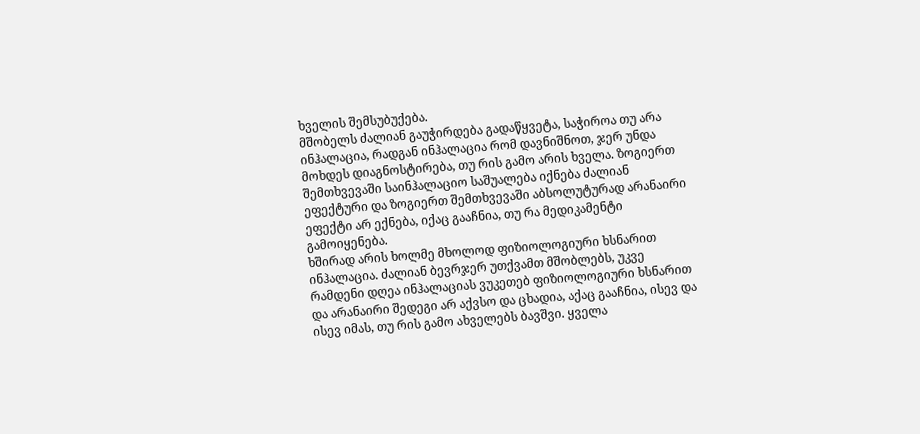ხველის შემსუბუქება.
მშობელს ძალიან გაუჭირდება გადაწყვეტა, საჭიროა თუ არა ინჰალაცია, რადგან ინჰალაცია რომ დავნიშნოთ, ჯერ უნდა მოხდეს დიაგნოსტირება, თუ რის გამო არის ხველა. ზოგიერთ შემთხვევაში საინჰალაციო საშუალება იქნება ძალიან ეფექტური და ზოგიერთ შემთხვევაში აბსოლუტურად არანაირი ეფექტი არ ექნება, იქაც გააჩნია, თუ რა მედიკამენტი გამოიყენება.
ხშირად არის ხოლმე მხოლოდ ფიზიოლოგიური ხსნარით ინჰალაცია. ძალიან ბევრჯერ უთქვამთ მშობლებს, უკვე რამდენი დღეა ინჰალაციას ვუკეთებ ფიზიოლოგიური ხსნარით და არანაირი შედეგი არ აქვსო და ცხადია, აქაც გააჩნია, ისევ და ისევ იმას, თუ რის გამო ახველებს ბავშვი. ყველა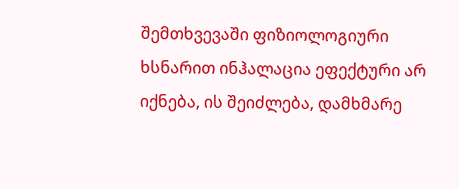შემთხვევაში ფიზიოლოგიური ხსნარით ინჰალაცია ეფექტური არ იქნება, ის შეიძლება, დამხმარე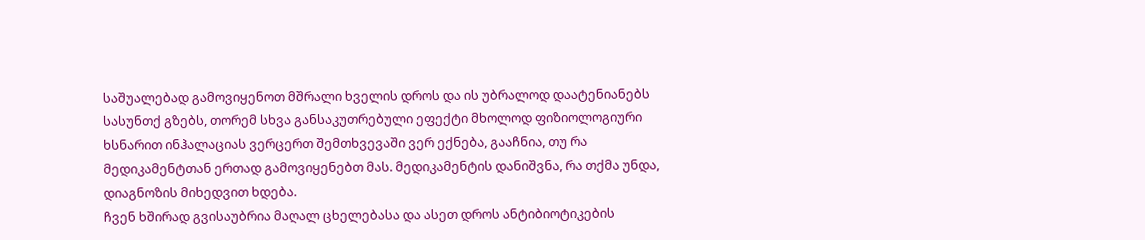საშუალებად გამოვიყენოთ მშრალი ხველის დროს და ის უბრალოდ დაატენიანებს სასუნთქ გზებს, თორემ სხვა განსაკუთრებული ეფექტი მხოლოდ ფიზიოლოგიური ხსნარით ინჰალაციას ვერცერთ შემთხვევაში ვერ ექნება, გააჩნია, თუ რა მედიკამენტთან ერთად გამოვიყენებთ მას. მედიკამენტის დანიშვნა, რა თქმა უნდა, დიაგნოზის მიხედვით ხდება.
ჩვენ ხშირად გვისაუბრია მაღალ ცხელებასა და ასეთ დროს ანტიბიოტიკების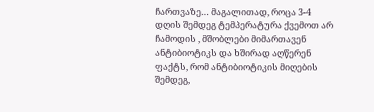ჩართვაზე… მაგალითად, როცა 3-4 დღის შემდეგ ტემპერატურა ქვემოთ არ ჩამოდის , მშობლები მიმართავენ ანტიბიოტიკს და ხშირად აღწერენ ფაქტს, რომ ანტიბიოტიკის მიღების შემდეგ,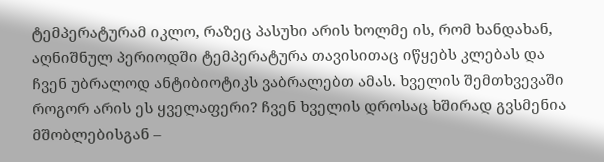ტემპერატურამ იკლო, რაზეც პასუხი არის ხოლმე ის, რომ ხანდახან, აღნიშნულ პერიოდში ტემპერატურა თავისითაც იწყებს კლებას და ჩვენ უბრალოდ ანტიბიოტიკს ვაბრალებთ ამას. ხველის შემთხვევაში როგორ არის ეს ყველაფერი? ჩვენ ხველის დროსაც ხშირად გვსმენია მშობლებისგან –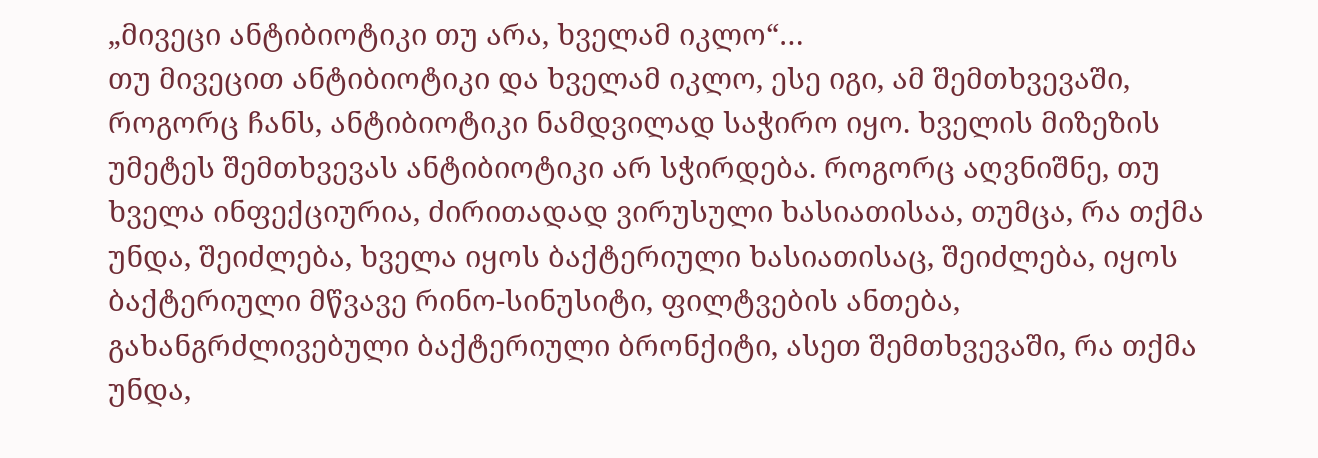„მივეცი ანტიბიოტიკი თუ არა, ხველამ იკლო“…
თუ მივეცით ანტიბიოტიკი და ხველამ იკლო, ესე იგი, ამ შემთხვევაში, როგორც ჩანს, ანტიბიოტიკი ნამდვილად საჭირო იყო. ხველის მიზეზის უმეტეს შემთხვევას ანტიბიოტიკი არ სჭირდება. როგორც აღვნიშნე, თუ ხველა ინფექციურია, ძირითადად ვირუსული ხასიათისაა, თუმცა, რა თქმა უნდა, შეიძლება, ხველა იყოს ბაქტერიული ხასიათისაც, შეიძლება, იყოს ბაქტერიული მწვავე რინო-სინუსიტი, ფილტვების ანთება, გახანგრძლივებული ბაქტერიული ბრონქიტი, ასეთ შემთხვევაში, რა თქმა უნდა,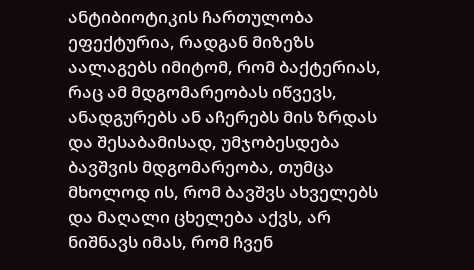ანტიბიოტიკის ჩართულობა ეფექტურია, რადგან მიზეზს აალაგებს იმიტომ, რომ ბაქტერიას, რაც ამ მდგომარეობას იწვევს, ანადგურებს ან აჩერებს მის ზრდას და შესაბამისად, უმჯობესდება ბავშვის მდგომარეობა, თუმცა მხოლოდ ის, რომ ბავშვს ახველებს და მაღალი ცხელება აქვს, არ ნიშნავს იმას, რომ ჩვენ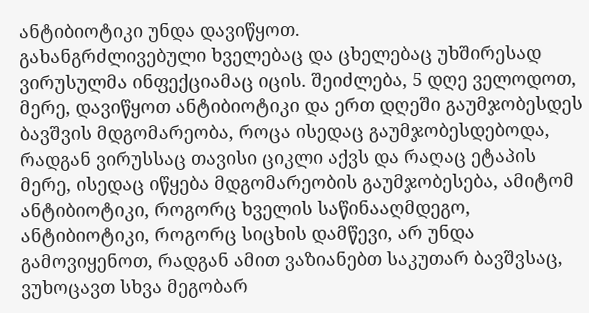ანტიბიოტიკი უნდა დავიწყოთ.
გახანგრძლივებული ხველებაც და ცხელებაც უხშირესად ვირუსულმა ინფექციამაც იცის. შეიძლება, 5 დღე ველოდოთ, მერე, დავიწყოთ ანტიბიოტიკი და ერთ დღეში გაუმჯობესდეს ბავშვის მდგომარეობა, როცა ისედაც გაუმჯობესდებოდა, რადგან ვირუსსაც თავისი ციკლი აქვს და რაღაც ეტაპის მერე, ისედაც იწყება მდგომარეობის გაუმჯობესება, ამიტომ ანტიბიოტიკი, როგორც ხველის საწინააღმდეგო, ანტიბიოტიკი, როგორც სიცხის დამწევი, არ უნდა გამოვიყენოთ, რადგან ამით ვაზიანებთ საკუთარ ბავშვსაც, ვუხოცავთ სხვა მეგობარ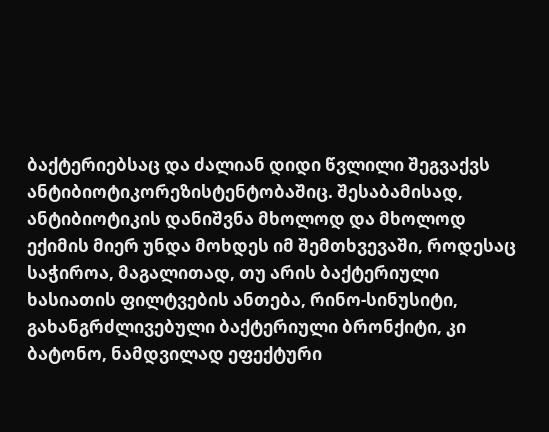ბაქტერიებსაც და ძალიან დიდი წვლილი შეგვაქვს ანტიბიოტიკორეზისტენტობაშიც. შესაბამისად, ანტიბიოტიკის დანიშვნა მხოლოდ და მხოლოდ ექიმის მიერ უნდა მოხდეს იმ შემთხვევაში, როდესაც საჭიროა, მაგალითად, თუ არის ბაქტერიული ხასიათის ფილტვების ანთება, რინო-სინუსიტი, გახანგრძლივებული ბაქტერიული ბრონქიტი, კი ბატონო, ნამდვილად ეფექტური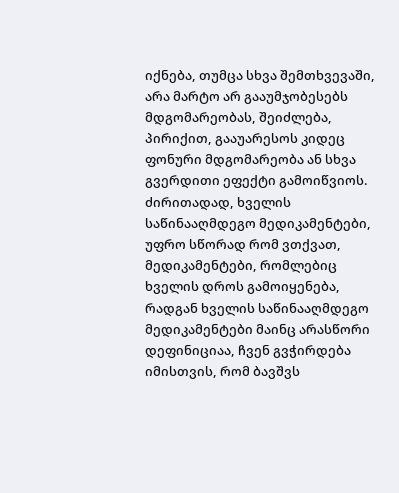იქნება, თუმცა სხვა შემთხვევაში, არა მარტო არ გააუმჯობესებს მდგომარეობას, შეიძლება, პირიქით, გააუარესოს კიდეც ფონური მდგომარეობა ან სხვა გვერდითი ეფექტი გამოიწვიოს.
ძირითადად, ხველის საწინააღმდეგო მედიკამენტები, უფრო სწორად რომ ვთქვათ, მედიკამენტები, რომლებიც ხველის დროს გამოიყენება, რადგან ხველის საწინააღმდეგო მედიკამენტები მაინც არასწორი დეფინიციაა, ჩვენ გვჭირდება იმისთვის, რომ ბავშვს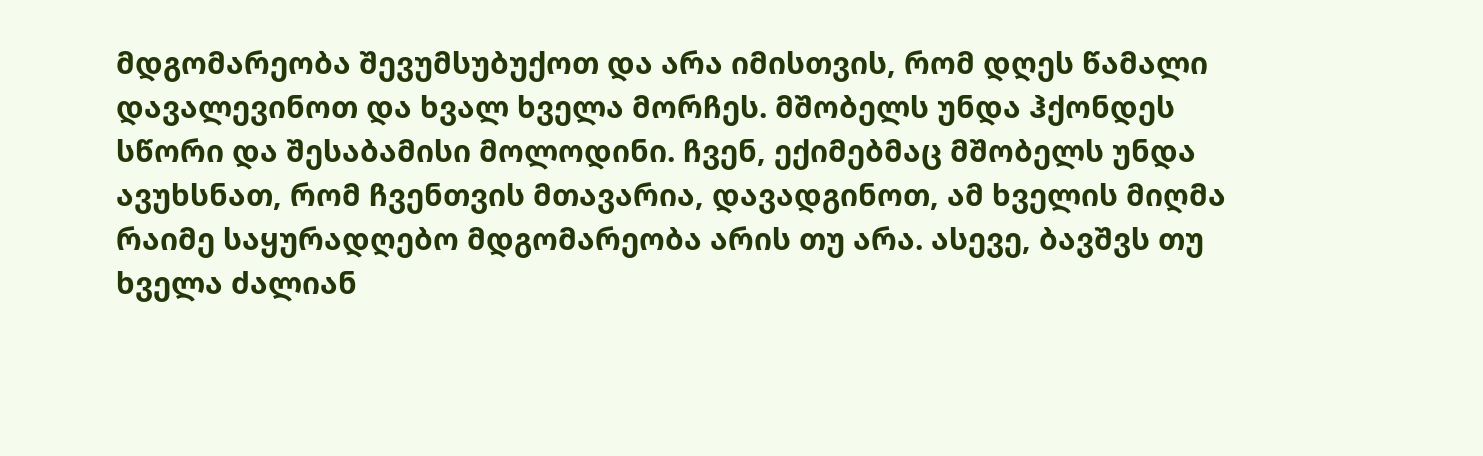მდგომარეობა შევუმსუბუქოთ და არა იმისთვის, რომ დღეს წამალი დავალევინოთ და ხვალ ხველა მორჩეს. მშობელს უნდა ჰქონდეს სწორი და შესაბამისი მოლოდინი. ჩვენ, ექიმებმაც მშობელს უნდა ავუხსნათ, რომ ჩვენთვის მთავარია, დავადგინოთ, ამ ხველის მიღმა რაიმე საყურადღებო მდგომარეობა არის თუ არა. ასევე, ბავშვს თუ ხველა ძალიან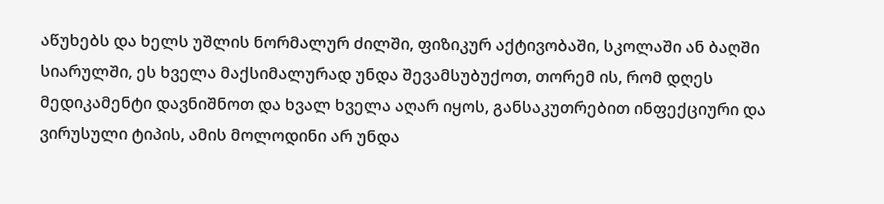აწუხებს და ხელს უშლის ნორმალურ ძილში, ფიზიკურ აქტივობაში, სკოლაში ან ბაღში სიარულში, ეს ხველა მაქსიმალურად უნდა შევამსუბუქოთ, თორემ ის, რომ დღეს მედიკამენტი დავნიშნოთ და ხვალ ხველა აღარ იყოს, განსაკუთრებით ინფექციური და ვირუსული ტიპის, ამის მოლოდინი არ უნდა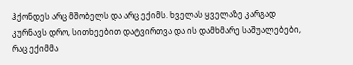ჰქონდეს არც მშობელს და არც ექიმს. ხველას ყველაზე კარგად კურნავს დრო, სითხეებით დატვირთვა და ის დამხმარე საშუალებები, რაც ექიმმა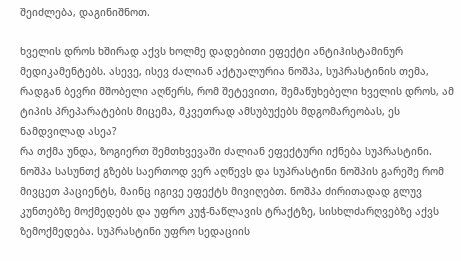შეიძლება, დაგინიშნოთ.

ხველის დროს ხშირად აქვს ხოლმე დადებითი ეფექტი ანტიჰისტამინურ მედიკამენტებს. ასევე, ისევ ძალიან აქტუალურია ნოშპა, სუპრასტინის თემა, რადგან ბევრი მშობელი აღწერს, რომ შეტევითი, შემაწუხებელი ხველის დროს, ამ ტიპის პრეპარატების მიცემა, მკვეთრად ამსუბუქებს მდგომარეობას, ეს ნამდვილად ასეა?
რა თქმა უნდა, ზოგიერთ შემთხვევაში ძალიან ეფექტური იქნება სუპრასტინი. ნოშპა სასუნთქ გზებს საერთოდ ვერ აღწევს და სუპრასტინი ნოშპის გარეშე რომ მივცეთ პაციენტს, მაინც იგივე ეფექტს მივიღებთ. ნოშპა ძირითადად გლუვ კუნთებზე მოქმედებს და უფრო კუჭ-ნაწლავის ტრაქტზე, სისხლძარღვებზე აქვს ზემოქმედება. სუპრასტინი უფრო სედაციის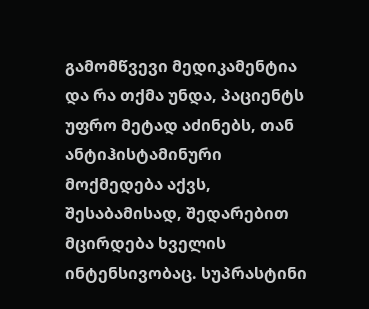გამომწვევი მედიკამენტია და რა თქმა უნდა, პაციენტს უფრო მეტად აძინებს, თან ანტიჰისტამინური მოქმედება აქვს, შესაბამისად, შედარებით მცირდება ხველის ინტენსივობაც. სუპრასტინი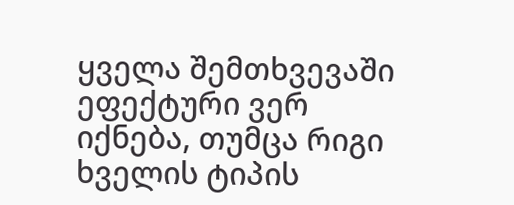ყველა შემთხვევაში ეფექტური ვერ იქნება, თუმცა რიგი ხველის ტიპის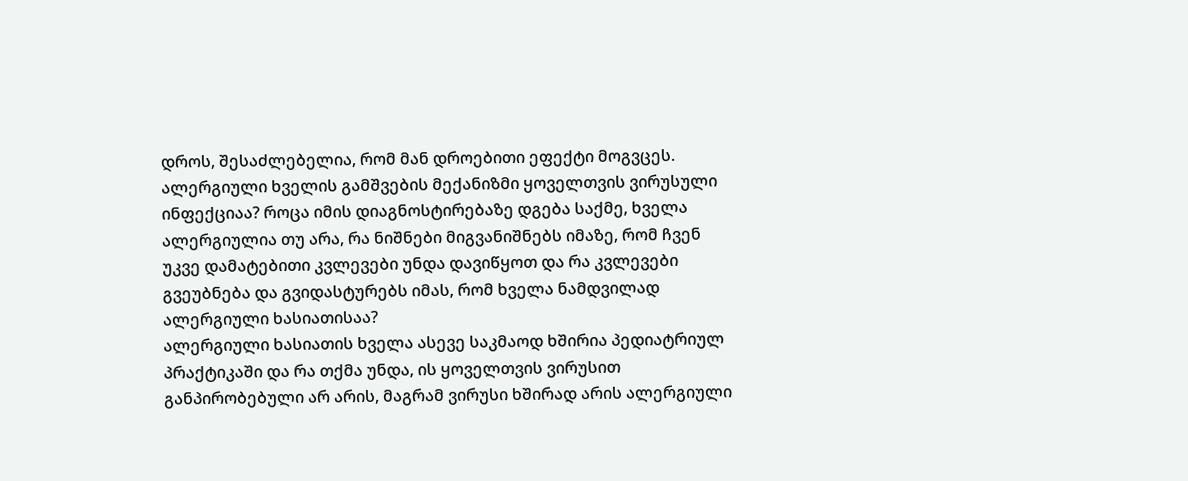დროს, შესაძლებელია, რომ მან დროებითი ეფექტი მოგვცეს.
ალერგიული ხველის გამშვების მექანიზმი ყოველთვის ვირუსული ინფექციაა? როცა იმის დიაგნოსტირებაზე დგება საქმე, ხველა ალერგიულია თუ არა, რა ნიშნები მიგვანიშნებს იმაზე, რომ ჩვენ უკვე დამატებითი კვლევები უნდა დავიწყოთ და რა კვლევები გვეუბნება და გვიდასტურებს იმას, რომ ხველა ნამდვილად ალერგიული ხასიათისაა?
ალერგიული ხასიათის ხველა ასევე საკმაოდ ხშირია პედიატრიულ პრაქტიკაში და რა თქმა უნდა, ის ყოველთვის ვირუსით განპირობებული არ არის, მაგრამ ვირუსი ხშირად არის ალერგიული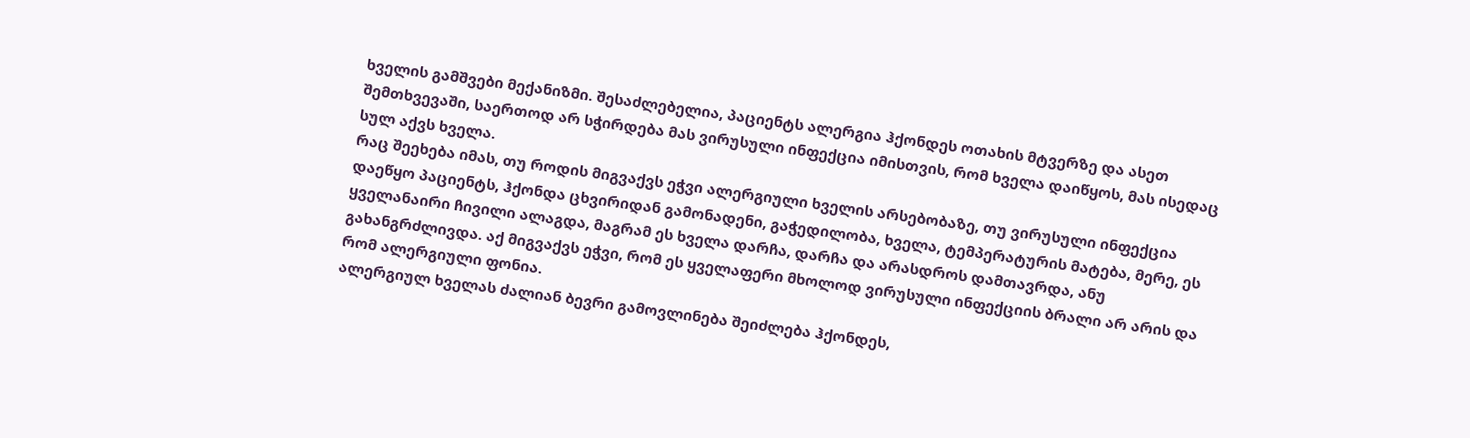ხველის გამშვები მექანიზმი. შესაძლებელია, პაციენტს ალერგია ჰქონდეს ოთახის მტვერზე და ასეთ შემთხვევაში, საერთოდ არ სჭირდება მას ვირუსული ინფექცია იმისთვის, რომ ხველა დაიწყოს, მას ისედაც სულ აქვს ხველა.
რაც შეეხება იმას, თუ როდის მიგვაქვს ეჭვი ალერგიული ხველის არსებობაზე, თუ ვირუსული ინფექცია დაეწყო პაციენტს, ჰქონდა ცხვირიდან გამონადენი, გაჭედილობა, ხველა, ტემპერატურის მატება, მერე, ეს ყველანაირი ჩივილი ალაგდა, მაგრამ ეს ხველა დარჩა, დარჩა და არასდროს დამთავრდა, ანუ გახანგრძლივდა. აქ მიგვაქვს ეჭვი, რომ ეს ყველაფერი მხოლოდ ვირუსული ინფექციის ბრალი არ არის და რომ ალერგიული ფონია.
ალერგიულ ხველას ძალიან ბევრი გამოვლინება შეიძლება ჰქონდეს,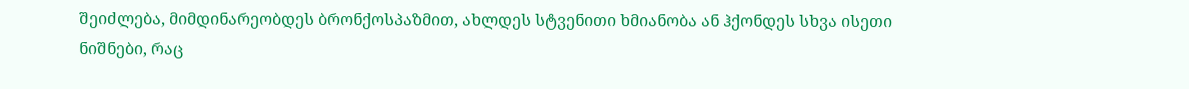შეიძლება, მიმდინარეობდეს ბრონქოსპაზმით, ახლდეს სტვენითი ხმიანობა ან ჰქონდეს სხვა ისეთი ნიშნები, რაც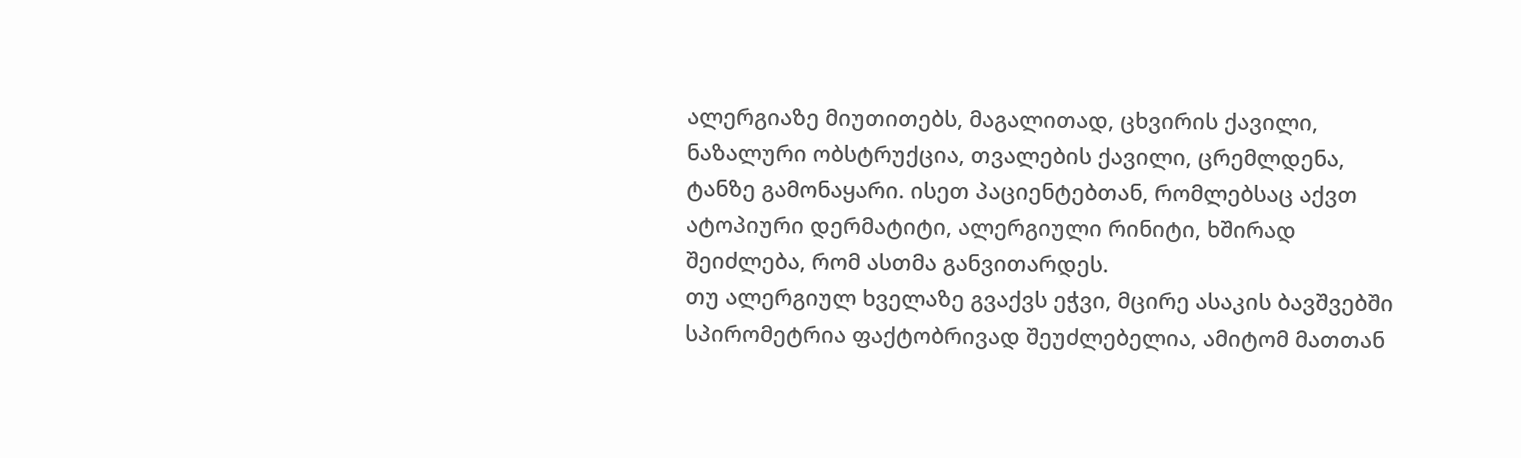ალერგიაზე მიუთითებს, მაგალითად, ცხვირის ქავილი, ნაზალური ობსტრუქცია, თვალების ქავილი, ცრემლდენა, ტანზე გამონაყარი. ისეთ პაციენტებთან, რომლებსაც აქვთ ატოპიური დერმატიტი, ალერგიული რინიტი, ხშირად შეიძლება, რომ ასთმა განვითარდეს.
თუ ალერგიულ ხველაზე გვაქვს ეჭვი, მცირე ასაკის ბავშვებში სპირომეტრია ფაქტობრივად შეუძლებელია, ამიტომ მათთან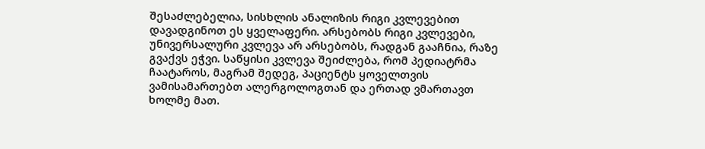შესაძლებელია, სისხლის ანალიზის რიგი კვლევებით დავადგინოთ ეს ყველაფერი. არსებობს რიგი კვლევები, უნივერსალური კვლევა არ არსებობს, რადგან გააჩნია, რაზე გვაქვს ეჭვი. საწყისი კვლევა შეიძლება, რომ პედიატრმა ჩაატაროს, მაგრამ შედეგ, პაციენტს ყოველთვის ვამისამართებთ ალერგოლოგთან და ერთად ვმართავთ ხოლმე მათ.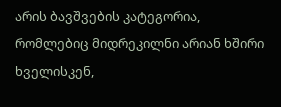არის ბავშვების კატეგორია, რომლებიც მიდრეკილნი არიან ხშირი ხველისკენ,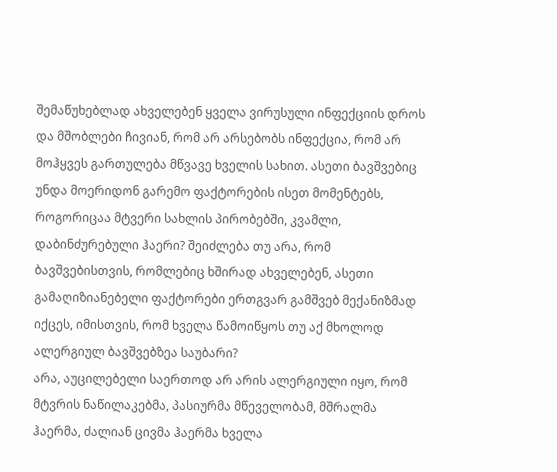შემაწუხებლად ახველებენ ყველა ვირუსული ინფექციის დროს და მშობლები ჩივიან, რომ არ არსებობს ინფექცია, რომ არ მოჰყვეს გართულება მწვავე ხველის სახით. ასეთი ბავშვებიც უნდა მოერიდონ გარემო ფაქტორების ისეთ მომენტებს, როგორიცაა მტვერი სახლის პირობებში, კვამლი, დაბინძურებული ჰაერი? შეიძლება თუ არა, რომ ბავშვებისთვის, რომლებიც ხშირად ახველებენ, ასეთი გამაღიზიანებელი ფაქტორები ერთგვარ გამშვებ მექანიზმად იქცეს, იმისთვის, რომ ხველა წამოიწყოს თუ აქ მხოლოდ ალერგიულ ბავშვებზეა საუბარი?
არა, აუცილებელი საერთოდ არ არის ალერგიული იყო, რომ მტვრის ნაწილაკებმა, პასიურმა მწეველობამ, მშრალმა ჰაერმა, ძალიან ცივმა ჰაერმა ხველა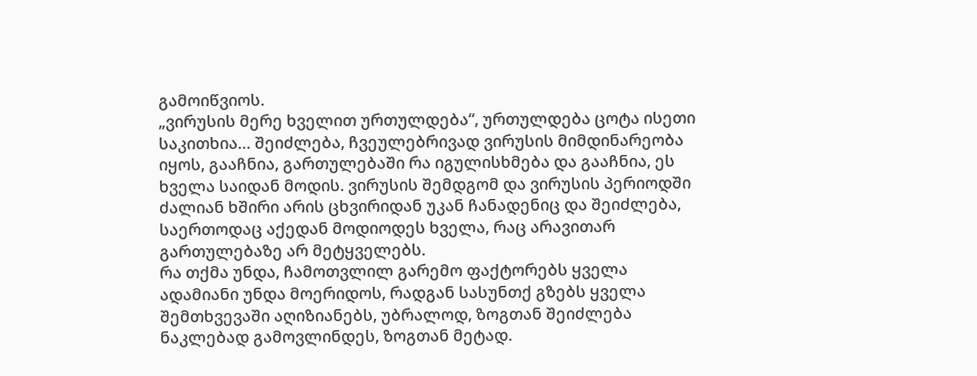გამოიწვიოს.
„ვირუსის მერე ხველით ურთულდება“, ურთულდება ცოტა ისეთი საკითხია… შეიძლება, ჩვეულებრივად ვირუსის მიმდინარეობა იყოს, გააჩნია, გართულებაში რა იგულისხმება და გააჩნია, ეს ხველა საიდან მოდის. ვირუსის შემდგომ და ვირუსის პერიოდში ძალიან ხშირი არის ცხვირიდან უკან ჩანადენიც და შეიძლება, საერთოდაც აქედან მოდიოდეს ხველა, რაც არავითარ გართულებაზე არ მეტყველებს.
რა თქმა უნდა, ჩამოთვლილ გარემო ფაქტორებს ყველა ადამიანი უნდა მოერიდოს, რადგან სასუნთქ გზებს ყველა შემთხვევაში აღიზიანებს, უბრალოდ, ზოგთან შეიძლება ნაკლებად გამოვლინდეს, ზოგთან მეტად.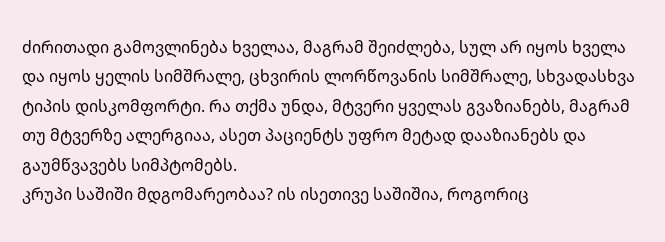ძირითადი გამოვლინება ხველაა, მაგრამ შეიძლება, სულ არ იყოს ხველა და იყოს ყელის სიმშრალე, ცხვირის ლორწოვანის სიმშრალე, სხვადასხვა ტიპის დისკომფორტი. რა თქმა უნდა, მტვერი ყველას გვაზიანებს, მაგრამ თუ მტვერზე ალერგიაა, ასეთ პაციენტს უფრო მეტად დააზიანებს და გაუმწვავებს სიმპტომებს.
კრუპი საშიში მდგომარეობაა? ის ისეთივე საშიშია, როგორიც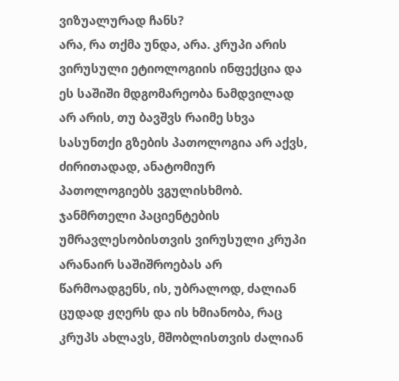ვიზუალურად ჩანს?
არა, რა თქმა უნდა, არა. კრუპი არის ვირუსული ეტიოლოგიის ინფექცია და ეს საშიში მდგომარეობა ნამდვილად არ არის, თუ ბავშვს რაიმე სხვა სასუნთქი გზების პათოლოგია არ აქვს, ძირითადად, ანატომიურ პათოლოგიებს ვგულისხმობ. ჯანმრთელი პაციენტების უმრავლესობისთვის ვირუსული კრუპი არანაირ საშიშროებას არ წარმოადგენს, ის, უბრალოდ, ძალიან ცუდად ჟღერს და ის ხმიანობა, რაც კრუპს ახლავს, მშობლისთვის ძალიან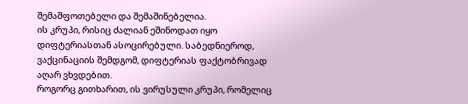შემაშფოთებელი და შემაშინებელია.
ის კრუპი, რისიც ძალიან ეშინოდათ იყო დიფტერიასთან ასოცირებული. საბედნიეროდ, ვაქცინაციის შემდგომ, დიფტერიას ფაქტობრივად აღარ ვხვდებით.
როგორც გითხარით, ის ვირუსული კრუპი, რომელიც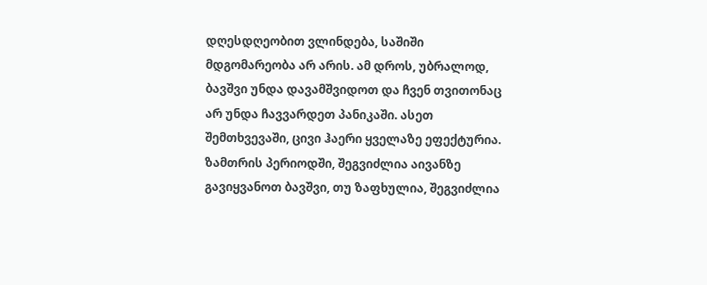დღესდღეობით ვლინდება, საშიში მდგომარეობა არ არის. ამ დროს, უბრალოდ, ბავშვი უნდა დავამშვიდოთ და ჩვენ თვითონაც არ უნდა ჩავვარდეთ პანიკაში. ასეთ შემთხვევაში, ცივი ჰაერი ყველაზე ეფექტურია. ზამთრის პერიოდში, შეგვიძლია აივანზე გავიყვანოთ ბავშვი, თუ ზაფხულია, შეგვიძლია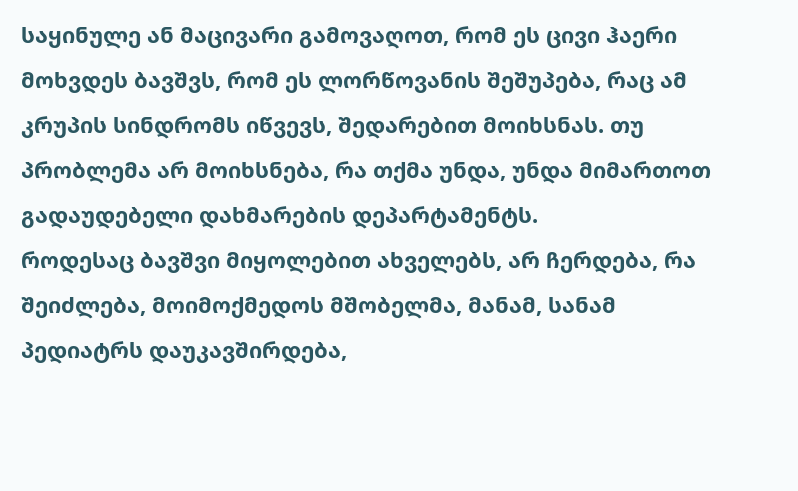საყინულე ან მაცივარი გამოვაღოთ, რომ ეს ცივი ჰაერი მოხვდეს ბავშვს, რომ ეს ლორწოვანის შეშუპება, რაც ამ კრუპის სინდრომს იწვევს, შედარებით მოიხსნას. თუ პრობლემა არ მოიხსნება, რა თქმა უნდა, უნდა მიმართოთ გადაუდებელი დახმარების დეპარტამენტს.
როდესაც ბავშვი მიყოლებით ახველებს, არ ჩერდება, რა შეიძლება, მოიმოქმედოს მშობელმა, მანამ, სანამ პედიატრს დაუკავშირდება,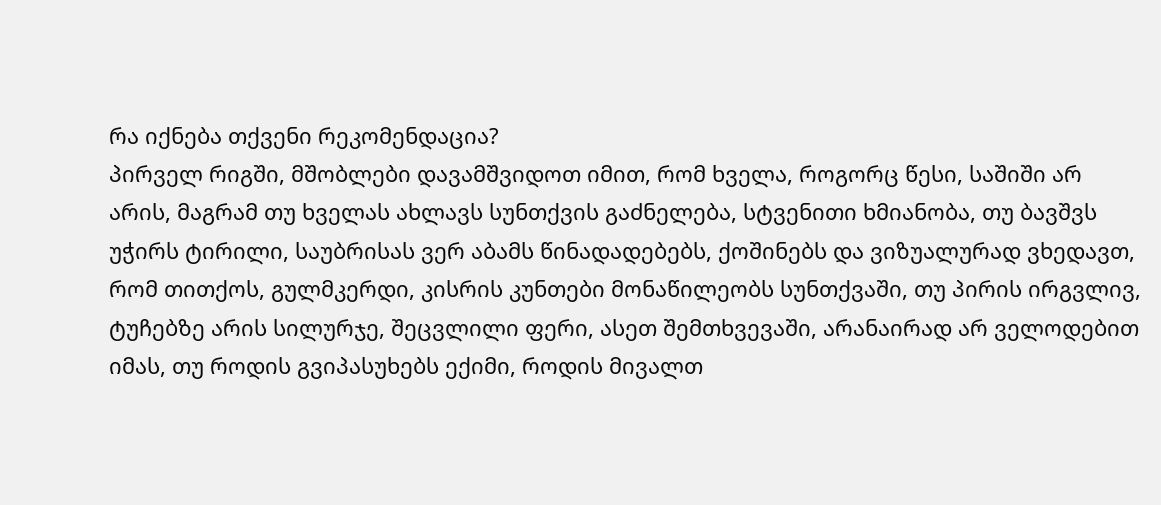რა იქნება თქვენი რეკომენდაცია?
პირველ რიგში, მშობლები დავამშვიდოთ იმით, რომ ხველა, როგორც წესი, საშიში არ არის, მაგრამ თუ ხველას ახლავს სუნთქვის გაძნელება, სტვენითი ხმიანობა, თუ ბავშვს უჭირს ტირილი, საუბრისას ვერ აბამს წინადადებებს, ქოშინებს და ვიზუალურად ვხედავთ, რომ თითქოს, გულმკერდი, კისრის კუნთები მონაწილეობს სუნთქვაში, თუ პირის ირგვლივ, ტუჩებზე არის სილურჯე, შეცვლილი ფერი, ასეთ შემთხვევაში, არანაირად არ ველოდებით იმას, თუ როდის გვიპასუხებს ექიმი, როდის მივალთ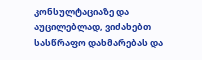კონსულტაციაზე და აუცილებლად, ვიძახებთ სასწრაფო დახმარებას და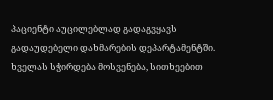პაციენტი აუცილებლად გადაგვყავს გადაუდებელი დახმარების დეპარტამენტში.
ხველას სჭირდება მოსვენება, სითხეებით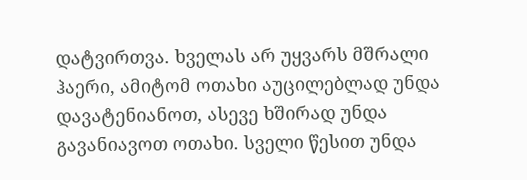დატვირთვა. ხველას არ უყვარს მშრალი ჰაერი, ამიტომ ოთახი აუცილებლად უნდა დავატენიანოთ, ასევე ხშირად უნდა გავანიავოთ ოთახი. სველი წესით უნდა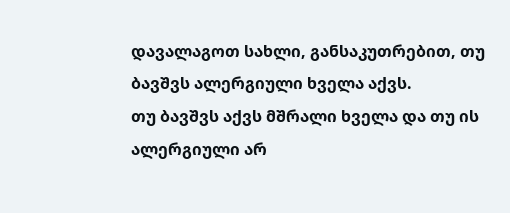დავალაგოთ სახლი, განსაკუთრებით, თუ ბავშვს ალერგიული ხველა აქვს.
თუ ბავშვს აქვს მშრალი ხველა და თუ ის ალერგიული არ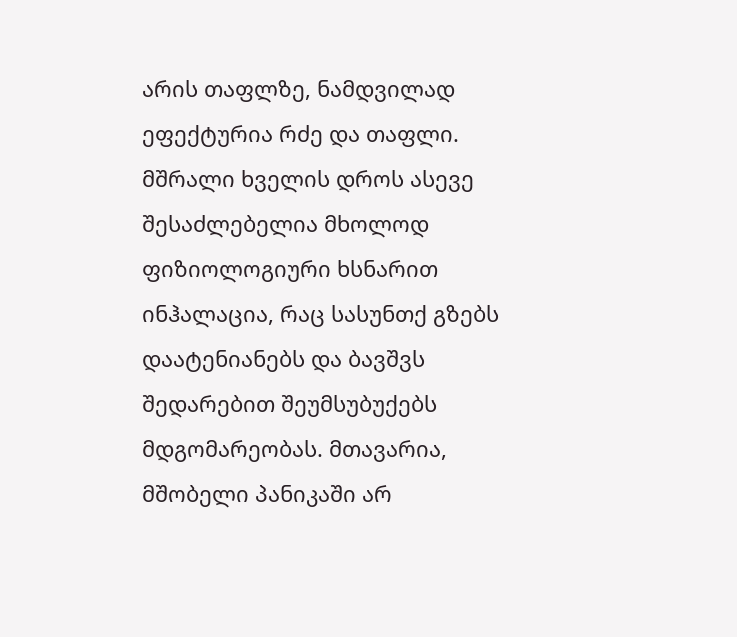არის თაფლზე, ნამდვილად ეფექტურია რძე და თაფლი. მშრალი ხველის დროს ასევე შესაძლებელია მხოლოდ ფიზიოლოგიური ხსნარით ინჰალაცია, რაც სასუნთქ გზებს დაატენიანებს და ბავშვს შედარებით შეუმსუბუქებს მდგომარეობას. მთავარია, მშობელი პანიკაში არ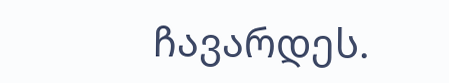ჩავარდეს.